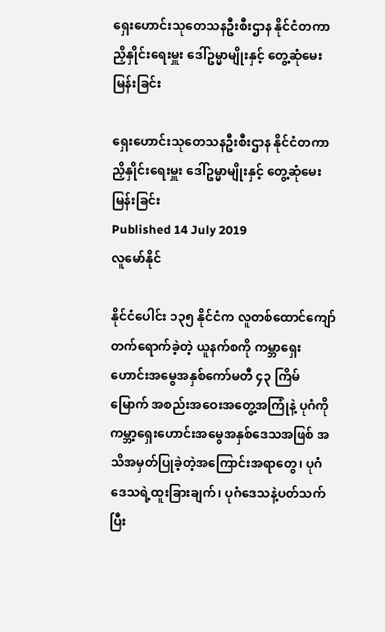ရှေးဟောင်းသုတေသနဦးစီးဌာန နိုင်ငံတကာညှိနှိုင်းရေးမှူး ဒေါ်ဥမ္မာမျိုးနှင့် တွေ့ဆုံမေးမြန်းခြင်း

ရှေးဟောင်းသုတေသနဦးစီးဌာန နိုင်ငံတကာညှိနှိုင်းရေးမှူး ဒေါ်ဥမ္မာမျိုးနှင့် တွေ့ဆုံမေးမြန်းခြင်း
Published 14 July 2019
လူမော်နိုင်

နိုင်ငံပေါင်း ၁၃၅ နိုင်ငံက လူတစ်ထောင်ကျော် တက်ရောက်ခဲ့တဲ့ ယူနက်စကို ကမ္ဘာရှေးဟောင်းအမွေအနှစ်ကော်မတီ ၄၃ ကြိမ်မြောက် အစည်းအဝေးအတွေ့အကြုံနဲ့ ပုဂံကို ကမ္ဘာ့ရှေးဟောင်းအမွေအနှစ်ဒေသအဖြစ် အသိအမှတ်ပြုခဲ့တဲ့အကြောင်းအရာတွေ၊ ပုဂံဒေသရဲ့ထူးခြားချက်၊ ပုဂံဒေသနဲ့ပတ်သက်ပြီး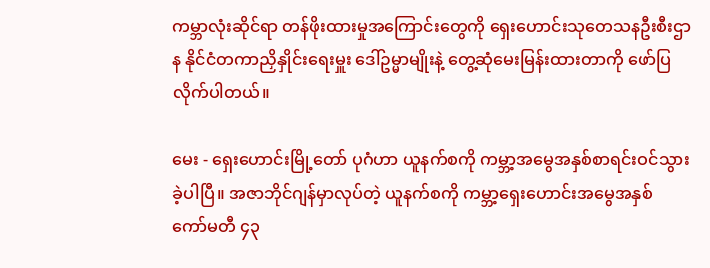ကမ္ဘာလုံးဆိုင်ရာ တန်ဖိုးထားမှုအကြောင်းတွေကို ရှေးဟောင်းသုတေသနဦးစီးဌာန နိုင်ငံတကာညှိနှိုင်းရေးမှူး ဒေါ်ဥမ္မာမျိုးနဲ့ တွေ့ဆုံမေးမြန်းထားတာကို ဖော်ပြလိုက်ပါတယ်။

မေး - ရှေးဟောင်းမြို့တော် ပုဂံဟာ ယူနက်စကို ကမ္ဘာ့အမွေအနှစ်စာရင်းဝင်သွားခဲ့ပါပြီ။ အဇာဘိုင်ဂျန်မှာလုပ်တဲ့ ယူနက်စကို ကမ္ဘာ့ရှေးဟောင်းအမွေအနှစ် ကော်မတီ ၄၃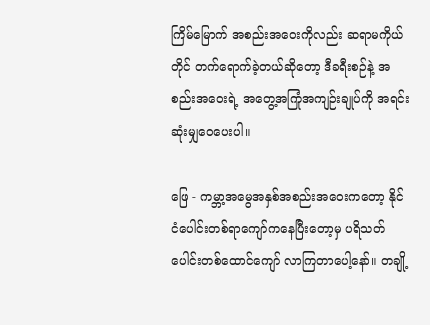ကြိမ်မြောက် အစည်းအဝေးကိုလည်း ဆရာမကိုယ်တိုင် တက်ရောက်ခဲ့တယ်ဆိုတော့ ဒီခရီးစဉ်နဲ့ အစည်းအဝေးရဲ့ အတွေ့အကြုံအကျဉ်းချုပ်ကို အရင်းဆုံးမျှဝေပေးပါ။

ဖြေ - ကမ္ဘာ့အမွေအနှစ်အစည်းအဝေးကတော့ နိုင်ငံပေါင်းတစ်ရာကျော်ကနေပြီးတော့မှ ပရိသတ်ပေါင်းတစ်ထောင်ကျော် လာကြတာပေါ့နော်။ တချို့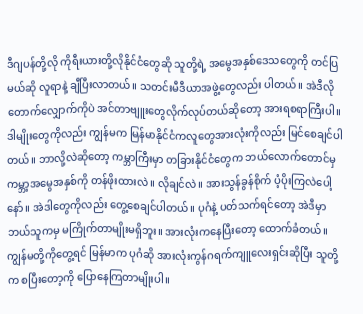ဒီဂျပန်တို့လို ကိုရီးယားတို့လိုနိုင်ငံတွေဆို သူတို့ရဲ့ အမွေအနှစ်ဒေသတွေကို တင်ပြမယ်ဆို လူရာနဲ့ ချီပြီးလာတယ်။ သတင်းမီဒီယာအဖွဲ့တွေလည်း ပါတယ်။ အဲဒီလိုတောက်လျှောက်ကိုပဲ အင်တာဗျူးတွေလိုက်လုပ်တယ်ဆိုတော့ အားရစရာကြီးပါ။ ဒါမျိုးတွေကိုလည်း ကျွန်မက မြန်မာနိုင်ငံကလူတွေအားလုံးကိုလည်း မြင်စေချင်ပါတယ်။ ဘာလို့လဲဆိုတော့ ကမ္ဘာကြီးမှာ တခြားနိုင်ငံတွေက ဘယ်လောက်တောင်မှ ကမ္ဘာ့အမွေအနှစ်ကို တန်ဖိုးထားလဲ။ လိုချင်လဲ။ အားသွန်ခွန်စိုက် ပံ့ပိုးကြလဲပေါ့နော်။ အဲဒါတွေကိုလည်း တွေ့စေချင်ပါတယ်။ ပုဂံနဲ့ ပတ်သက်ရင်တော့ အဲဒီမှာ ဘယ်သူကမှ မကြိုက်တာမျိုးမရှိဘူး။ အားလုံးကနေပြီးတော့ ထောက်ခံတယ်။ ကျွန်မတို့ကိုတွေ့ရင် မြန်မာက ပုဂံဆို အားလုံးကွန်ဂရက်ကျူလေးရှင်းဆိုပြီး သူတို့က စပြီးတော့ကို ပြောနေကြတာမျိုးပါ။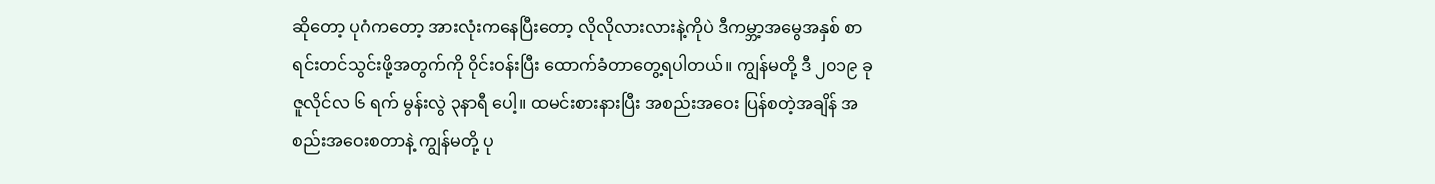ဆိုတော့ ပုဂံကတော့ အားလုံးကနေပြီးတော့ လိုလိုလားလားနဲ့ကိုပဲ ဒီကမ္ဘာ့အမွေအနှစ် စာရင်းတင်သွင်းဖို့အတွက်ကို ၀ိုင်းဝန်းပြီး ထောက်ခံတာတွေ့ရပါတယ်။ ကျွန်မတို့ ဒီ ၂၀၁၉ ခု ဇူလိုင်လ ၆ ရက် မွန်းလွဲ ၃နာရီ ပေါ့။ ထမင်းစားနားပြီး အစည်းအဝေး ပြန်စတဲ့အချိန် အစည်းအဝေးစတာနဲ့ ကျွန်မတို့ ပု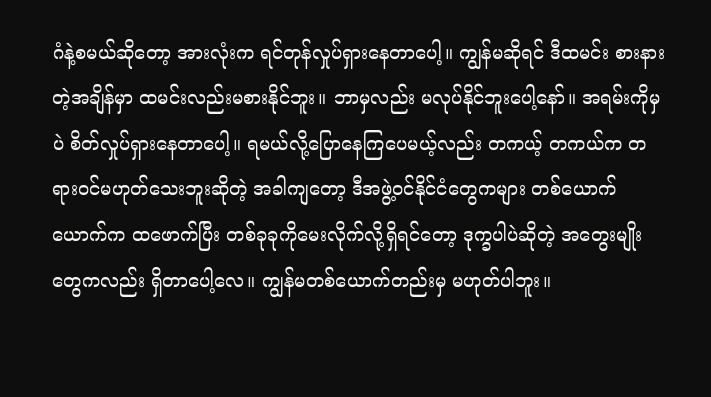ဂံနဲ့စမယ်ဆိုတော့ အားလုံးက ရင်တုန်လှုပ်ရှားနေတာပေါ့။ ကျွန်မဆိုရင် ဒီထမင်း စားနားတဲ့အချိန်မှာ ထမင်းလည်းမစားနိုင်ဘူး။ ဘာမှလည်း မလုပ်နိုင်ဘူးပေါ့နော်။ အရမ်းကိုမှပဲ စိတ်လှုပ်ရှားနေတာပေါ့။ ရမယ်လို့ပြောနေကြပေမယ့်လည်း တကယ့် တကယ်က တရားဝင်မဟုတ်သေးဘူးဆိုတဲ့ အခါကျတော့ ဒီအဖွဲ့ဝင်နိုင်ငံတွေကများ တစ်ယောက်ယောက်က ထဖောက်ပြီး တစ်ခုခုကိုမေးလိုက်လို့ရှိရင်တော့ ဒုက္ခပါပဲဆိုတဲ့ အတွေးမျိုးတွေကလည်း ရှိတာပေါ့လေ။ ကျွန်မတစ်ယောက်တည်းမှ မဟုတ်ပါဘူး။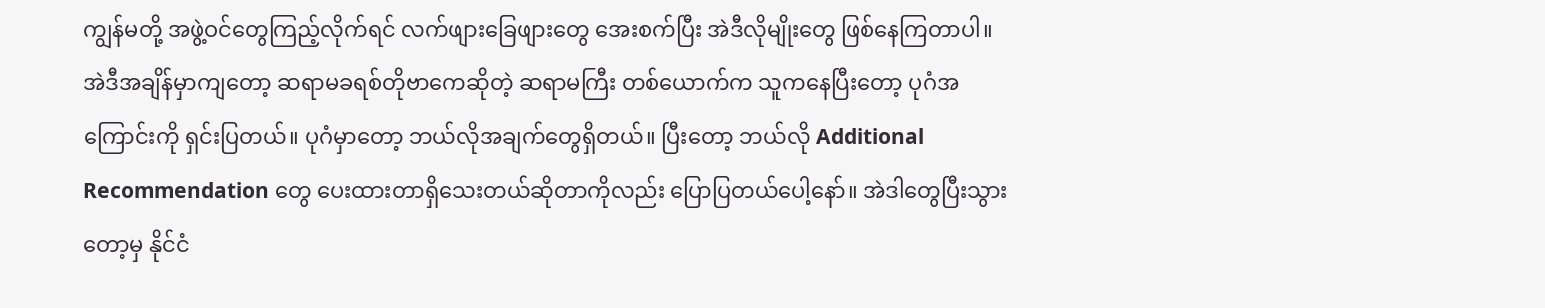ကျွန်မတို့ အဖွဲ့ဝင်တွေကြည့်လိုက်ရင် လက်ဖျားခြေဖျားတွေ အေးစက်ပြီး အဲဒီလိုမျိုးတွေ ဖြစ်နေကြတာပါ။ အဲဒီအချိန်မှာကျတော့ ဆရာမခရစ်တိုဗာကေဆိုတဲ့ ဆရာမကြီး တစ်ယောက်က သူကနေပြီးတော့ ပုဂံအကြောင်းကို ရှင်းပြတယ်။ ပုဂံမှာတော့ ဘယ်လိုအချက်တွေရှိတယ်။ ပြီးတော့ ဘယ်လို Additional Recommendation တွေ ပေးထားတာရှိသေးတယ်ဆိုတာကိုလည်း ပြောပြတယ်ပေါ့နော်။ အဲဒါတွေပြီးသွားတော့မှ နိုင်ငံ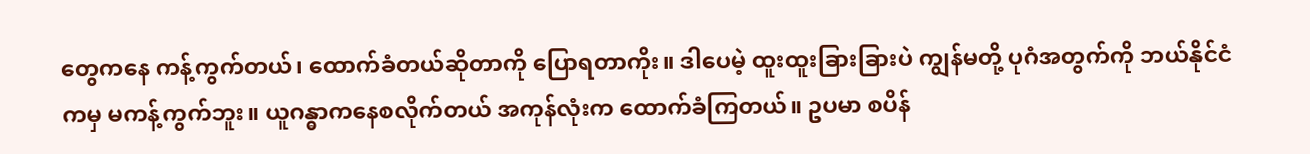တွေကနေ ကန့်ကွက်တယ်၊ ထောက်ခံတယ်ဆိုတာကို ပြောရတာကိုး။ ဒါပေမဲ့ ထူးထူးခြားခြားပဲ ကျွန်မတို့ ပုဂံအတွက်ကို ဘယ်နိုင်ငံကမှ မကန့်ကွက်ဘူး။ ယူဂန္ဓာကနေစလိုက်တယ် အကုန်လုံးက ထောက်ခံကြတယ်။ ဥပမာ စပိန်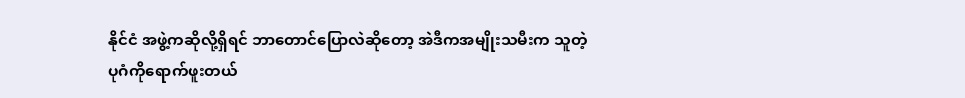နိုင်ငံ အဖွဲ့ကဆိုလို့ရှိရင် ဘာတောင်ပြောလဲဆိုတော့ အဲဒီကအမျိုးသမီးက သူတဲ့ ပုဂံကိုရောက်ဖူးတယ်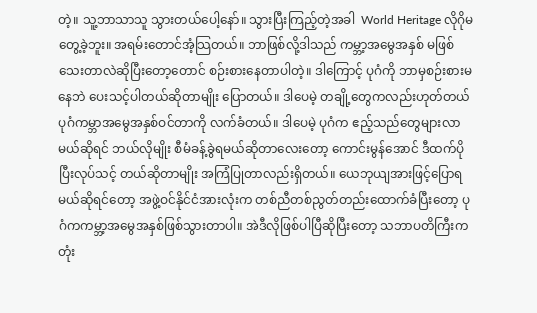တဲ့။ သူ့ဘာသာသူ သွားတယ်ပေါ့နော်။ သွားပြီးကြည့်တဲ့အခါ  World Heritage လိုဂိုမတွေ့ခဲ့ဘူး။ အရမ်းတောင်အံ့သြတယ်။ ဘာဖြစ်လို့ဒါသည် ကမ္ဘာ့အမွေအနှစ် မဖြစ်သေးတာလဲဆိုပြီးတော့တောင် စဉ်းစားနေတာပါတဲ့။ ဒါကြောင့် ပုဂံကို ဘာမှစဉ်းစားမနေဘဲ ပေးသင့်ပါတယ်ဆိုတာမျိုး ပြောတယ်။ ဒါပေမဲ့ တချို့တွေကလည်းဟုတ်တယ် ပုဂံကမ္ဘာအမွေအနှစ်ဝင်တာကို လက်ခံတယ်။ ဒါပေမဲ့ ပုဂံက ဧည့်သည်တွေများလာမယ်ဆိုရင် ဘယ်လိုမျိုး စီမံခန့်ခွဲရမယ်ဆိုတာလေးတော့ ကောင်းမွန်အောင် ဒီထက်ပိုပြီးလုပ်သင့် တယ်ဆိုတာမျိုး အကြံပြုတာလည်းရှိတယ်။ ယေဘုယျအားဖြင့်ပြောရမယ်ဆိုရင်တော့ အဖွဲ့ဝင်နိုင်ငံအားလုံးက တစ်ညီတစ်ညွတ်တည်းထောက်ခံပြီးတော့ ပုဂံကကမ္ဘာ့အမွေအနှစ်ဖြစ်သွားတာပါ။ အဲဒီလိုဖြစ်ပါပြီဆိုပြီးတော့ သဘာပတိကြီးက တုံး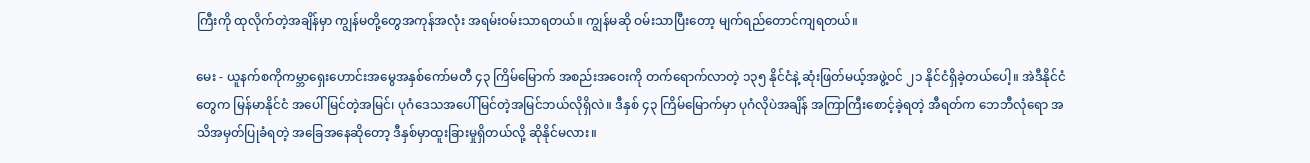ကြီးကို ထုလိုက်တဲ့အချိန်မှာ ကျွန်မတို့တွေအကုန်အလုံး အရမ်းဝမ်းသာရတယ်။ ကျွန်မဆို ဝမ်းသာပြီးတော့ မျက်ရည်တောင်ကျရတယ်။

မေး - ယူနက်စကိုကမ္ဘာရှေးဟောင်းအမွေအနှစ်ကော်မတီ ၄၃ ကြိမ်မြောက် အစည်းအဝေးကို တက်ရောက်လာတဲ့ ၁၃၅ နိုင်ငံနဲ့ ဆုံးဖြတ်မယ့်အဖွဲ့ဝင် ၂၁ နိုင်ငံရှိခဲ့တယ်ပေါ့။ အဲဒီနိုင်ငံတွေက မြန်မာနိုင်ငံ အပေါ်မြင်တဲ့အမြင်၊ ပုဂံဒေသအပေါ် မြင်တဲ့အမြင်ဘယ်လိုရှိလဲ။ ဒီနှစ် ၄၃ ကြိမ်မြောက်မှာ ပုဂံလိုပဲအချိန် အကြာကြီးစောင့်ခဲ့ရတဲ့ အီရတ်က ဘေဘီလုံရော အသိအမှတ်ပြုခံရတဲ့ အခြေအနေဆိုတော့ ဒီနှစ်မှာထူးခြားမှုရှိတယ်လို့ ဆိုနိုင်မလား။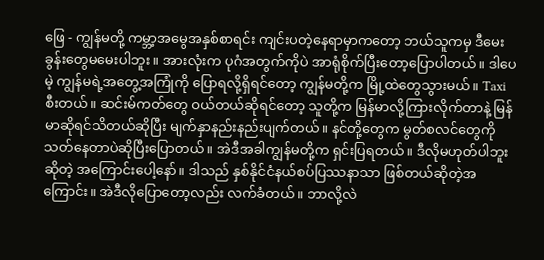ဖြေ - ကျွန်မတို့ ကမ္ဘာ့အမွေအနှစ်စာရင်း ကျင်းပတဲ့နေရာမှာကတော့ ဘယ်သူကမှ ဒီမေးခွန်းတွေမမေးပါဘူး။ အားလုံးက ပုဂံအတွက်ကိုပဲ အာရုံစိုက်ပြီးတော့ပြောပါတယ်။ ဒါပေမဲ့ ကျွန်မရဲ့အတွေ့အကြုံကို ပြောရလို့ရှိရင်တော့ ကျွန်မတို့က မြို့ထဲတွေသွားမယ်။ Taxi စီးတယ်။ ဆင်းမ်ကတ်တွေ ဝယ်တယ်ဆိုရင်တော့ သူတို့က မြန်မာလို့ကြားလိုက်တာနဲ့ မြန်မာဆိုရင်သိတယ်ဆိုပြီး မျက်နှာနည်းနည်းပျက်တယ်။ နင်တို့တွေက မွတ်စလင်တွေကို သတ်နေတာပဲဆိုပြီးပြောတယ်။ အဲဒီအခါကျွန်မတို့က ရှင်းပြရတယ်။ ဒီလိုမဟုတ်ပါဘူးဆိုတဲ့ အကြောင်းပေါ့နော်။ ဒါသည် နှစ်နိုင်ငံနယ်စပ်ပြဿနာသာ ဖြစ်တယ်ဆိုတဲ့အကြောင်း။ အဲဒီလိုပြောတော့လည်း လက်ခံတယ်။ ဘာလို့လဲ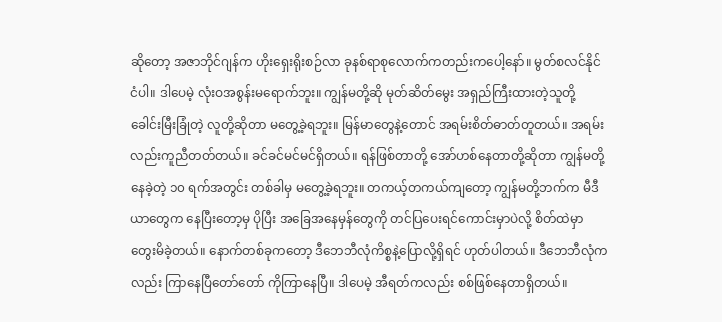ဆိုတော့ အဇာဘိုင်ဂျန်က ဟိုးရှေးရိုးစဉ်လာ ခုနစ်ရာစုလောက်ကတည်းကပေါ့နော်။ မွတ်စလင်နိုင်ငံပါ။ ဒါပေမဲ့ လုံးဝအစွန်းမရောက်ဘူး။ ကျွန်မတို့ဆို မုတ်ဆိတ်မွေး အရှည်ကြီးထားတဲ့သူတို့ ခေါင်းမြီးခြုံတဲ့ လူတို့ဆိုတာ မတွေ့ခဲ့ရဘူး။ မြန်မာတွေနဲ့တောင် အရမ်းစိတ်ဓာတ်တူတယ်။ အရမ်းလည်းကူညီတတ်တယ်။ ခင်ခင်မင်မင်ရှိတယ်။ ရန်ဖြစ်တာတို့ အော်ဟစ်နေတာတို့ဆိုတာ ကျွန်မတို့နေခဲ့တဲ့ ၁၀ ရက်အတွင်း တစ်ခါမှ မတွေ့ခဲ့ရဘူး။ တကယ့်တကယ်ကျတော့ ကျွန်မတို့ဘက်က မီဒီယာတွေက နေပြီးတော့မှ ပိုပြီး အခြေအနေမှန်တွေကို တင်ပြပေးရင်ကောင်းမှာပဲလို့ စိတ်ထဲမှာ တွေးမိခဲ့တယ်။ နောက်တစ်ခုကတော့ ဒီဘေဘီလုံကိစ္စနဲ့ပြောလို့ရှိရင် ဟုတ်ပါတယ်။ ဒီဘေဘီလုံကလည်း ကြာနေပြီတော်တော် ကိုကြာနေပြီ။ ဒါပေမဲ့ အီရတ်ကလည်း စစ်ဖြစ်နေတာရှိတယ်။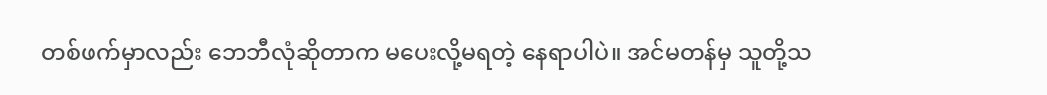တစ်ဖက်မှာလည်း ဘေဘီလုံဆိုတာက မပေးလို့မရတဲ့ နေရာပါပဲ။ အင်မတန်မှ သူတို့သ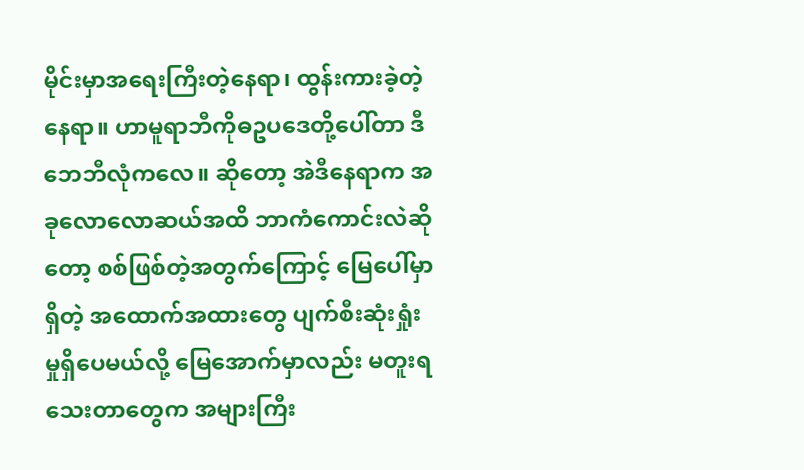မိုင်းမှာအရေးကြီးတဲ့နေရာ၊ ထွန်းကားခဲ့တဲ့နေရာ။ ဟာမူရာဘီကိုဓဥပဒေတို့ပေါ်တာ ဒီဘေဘီလုံကလေ။ ဆိုတော့ အဲဒီနေရာက အခုလောလောဆယ်အထိ ဘာကံကောင်းလဲဆိုတော့ စစ်ဖြစ်တဲ့အတွက်ကြောင့် မြေပေါ်မှာရှိတဲ့ အထောက်အထားတွေ ပျက်စီးဆုံးရှုံးမှုရှိပေမယ်လို့ မြေအောက်မှာလည်း မတူးရသေးတာတွေက အများကြီး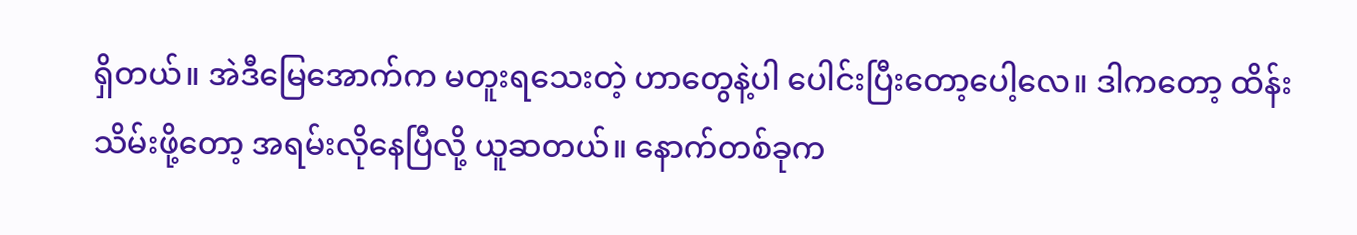ရှိတယ်။ အဲဒီမြေအောက်က မတူးရသေးတဲ့ ဟာတွေနဲ့ပါ ပေါင်းပြီးတော့ပေါ့လေ။ ဒါကတော့ ထိန်းသိမ်းဖို့တော့ အရမ်းလိုနေပြီလို့ ယူဆတယ်။ နောက်တစ်ခုက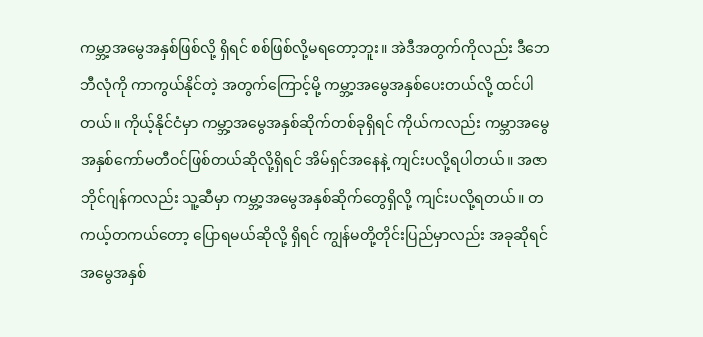ကမ္ဘာ့အမွေအနှစ်ဖြစ်လို့ ရှိရင် စစ်ဖြစ်လို့မရတော့ဘူး။ အဲဒီအတွက်ကိုလည်း ဒီဘေဘီလုံကို ကာကွယ်နိုင်တဲ့ အတွက်ကြောင့်မို့ ကမ္ဘာ့အမွေအနှစ်ပေးတယ်လို့ ထင်ပါတယ်။ ကိုယ့်နိုင်ငံမှာ ကမ္ဘာ့အမွေအနှစ်ဆိုက်တစ်ခုရှိရင် ကိုယ်ကလည်း ကမ္ဘာအမွေအနှစ်ကော်မတီဝင်ဖြစ်တယ်ဆိုလို့ရှိရင် အိမ်ရှင်အနေနဲ့ ကျင်းပလို့ရပါတယ်။ အဇာဘိုင်ဂျန်ကလည်း သူ့ဆီမှာ ကမ္ဘာ့အမွေအနှစ်ဆိုက်တွေရှိလို့ ကျင်းပလို့ရတယ်။ တကယ့်တကယ်တော့ ပြောရမယ်ဆိုလို့ ရှိရင် ကျွန်မတို့တိုင်းပြည်မှာလည်း အခုဆိုရင် အမွေအနှစ်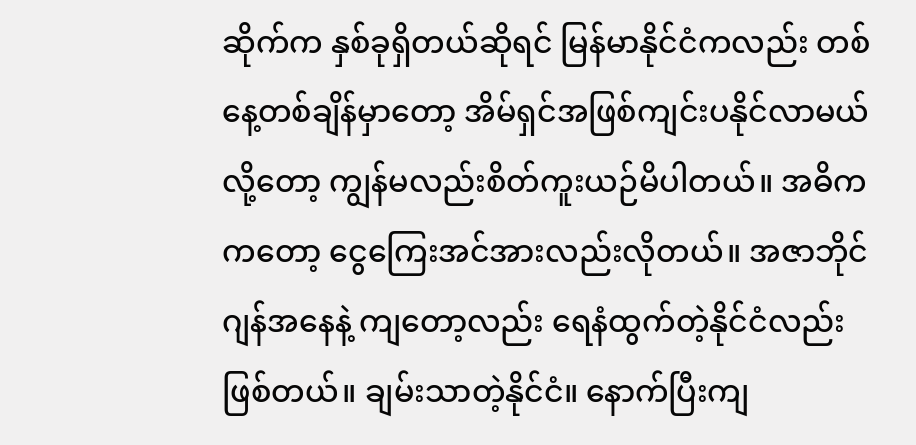ဆိုက်က နှစ်ခုရှိတယ်ဆိုရင် မြန်မာနိုင်ငံကလည်း တစ်နေ့တစ်ချိန်မှာတော့ အိမ်ရှင်အဖြစ်ကျင်းပနိုင်လာမယ်လို့တော့ ကျွန်မလည်းစိတ်ကူးယဉ်မိပါတယ်။ အဓိကကတော့ ငွေကြေးအင်အားလည်းလိုတယ်။ အဇာဘိုင်ဂျန်အနေနဲ့ ကျတော့လည်း ရေနံထွက်တဲ့နိုင်ငံလည်း ဖြစ်တယ်။ ချမ်းသာတဲ့နိုင်ငံ။ နောက်ပြီးကျ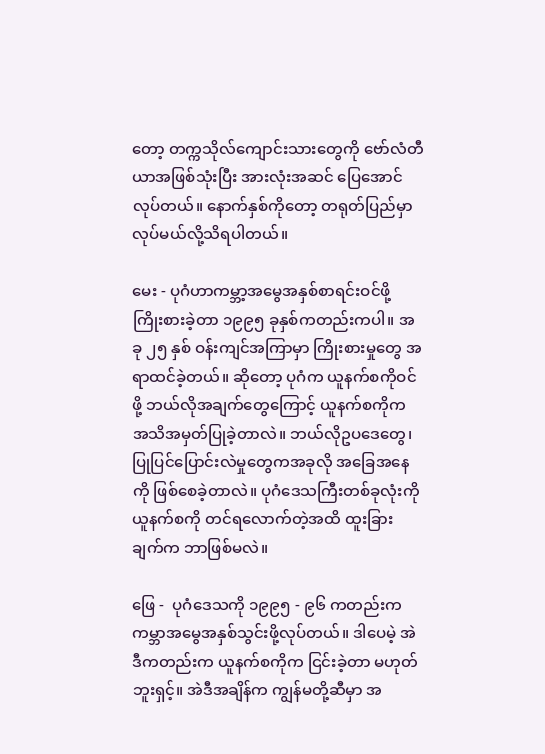တော့ တက္ကသိုလ်ကျောင်းသားတွေကို ဗော်လံတီယာအဖြစ်သုံးပြီး အားလုံးအဆင် ပြေအောင်လုပ်တယ်။ နောက်နှစ်ကိုတော့ တရုတ်ပြည်မှာ လုပ်မယ်လို့သိရပါတယ်။

မေး - ပုဂံဟာကမ္ဘာ့အမွေအနှစ်စာရင်းဝင်ဖို့ ကြိုးစားခဲ့တာ ၁၉၉၅ ခုနှစ်ကတည်းကပါ။ အခု ၂၅ နှစ် ဝန်းကျင်အကြာမှာ ကြိုးစားမှုတွေ အရာထင်ခဲ့တယ်။ ဆိုတော့ ပုဂံက ယူနက်စကိုဝင်ဖို့ ဘယ်လိုအချက်တွေကြောင့် ယူနက်စကိုက အသိအမှတ်ပြုခဲ့တာလဲ။ ဘယ်လိုဥပဒေတွေ၊ ပြုပြင်ပြောင်းလဲမှုတွေကအခုလို အခြေအနေကို ဖြစ်စေခဲ့တာလဲ။ ပုဂံဒေသကြီးတစ်ခုလုံးကို ယူနက်စကို တင်ရလောက်တဲ့အထိ ထူးခြားချက်က ဘာဖြစ်မလဲ။

ဖြေ -  ပုဂံဒေသကို ၁၉၉၅ - ၉၆ ကတည်းက ကမ္ဘာအမွေအနှစ်သွင်းဖို့လုပ်တယ်။ ဒါပေမဲ့ အဲဒီကတည်းက ယူနက်စကိုက ငြင်းခဲ့တာ မဟုတ်ဘူးရှင့်။ အဲဒီအချိန်က ကျွန်မတို့ဆီမှာ အ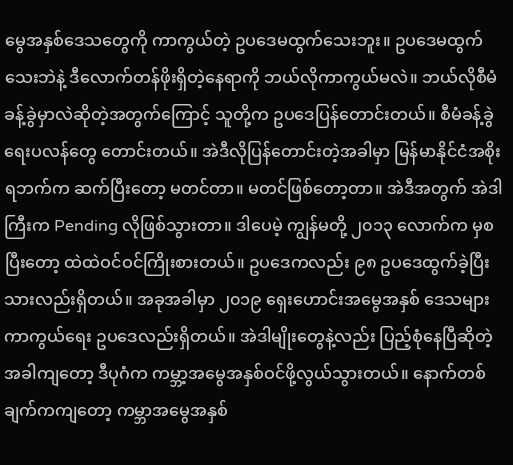မွေအနှစ်ဒေသတွေကို ကာကွယ်တဲ့ ဥပဒေမထွက်သေးဘူး။ ဥပဒေမထွက်သေးဘဲနဲ့ ဒီလောက်တန်ဖိုးရှိတဲ့နေရာကို ဘယ်လိုကာကွယ်မလဲ။ ဘယ်လိုစီမံခန့်ခွဲမှာလဲဆိုတဲ့အတွက်ကြောင့် သူတို့က ဥပဒေပြန်တောင်းတယ်။ စီမံခန့်ခွဲရေးပလန်တွေ တောင်းတယ်။ အဲဒီလိုပြန်တောင်းတဲ့အခါမှာ မြန်မာနိုင်ငံအစိုးရဘက်က ဆက်ပြီးတော့ မတင်တာ။ မတင်ဖြစ်တော့တာ။ အဲဒီအတွက် အဲဒါကြီးက Pending လိုဖြစ်သွားတာ။ ဒါပေမဲ့ ကျွန်မတို့ ၂၀၁၃ လောက်က မှစပြီးတော့ ထဲထဲဝင်ဝင်ကြိုးစားတယ်။ ဥပဒေကလည်း ၉၈ ဥပဒေထွက်ခဲ့ပြီးသားလည်းရှိတယ်။ အခုအခါမှာ ၂၀၁၉ ရှေးဟောင်းအမွေအနှစ် ဒေသများကာကွယ်ရေး ဥပဒေလည်းရှိတယ်။ အဲဒါမျိုးတွေနဲ့လည်း ပြည့်စုံနေပြီဆိုတဲ့အခါကျတော့ ဒီပုဂံက ကမ္ဘာ့အမွေအနှစ်ဝင်ဖို့လွယ်သွားတယ်။ နောက်တစ်ချက်ကကျတော့ ကမ္ဘာအမွေအနှစ်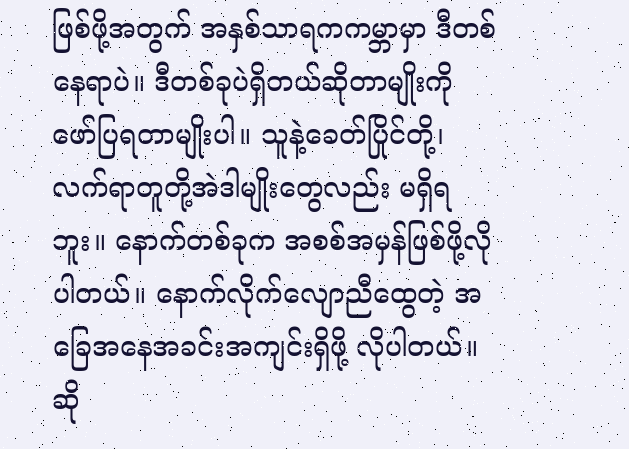ဖြစ်ဖို့အတွက် အနှစ်သာရကကမ္ဘာမှာ ဒီတစ်နေရာပဲ။ ဒီတစ်ခုပဲရှိတယ်ဆိုတာမျိုးကို ဖော်ပြရတာမျိုးပါ။ သူနဲ့ခေတ်ပြိုင်တို့၊ လက်ရာတူတို့အဲဒါမျိုးတွေလည်း မရှိရဘူး။ နောက်တစ်ခုက အစစ်အမှန်ဖြစ်ဖို့လိုပါတယ်။ နောက်လိုက်လျောညီထွေတဲ့ အခြေအနေအခင်းအကျင်းရှိဖို့ လိုပါတယ်။ ဆို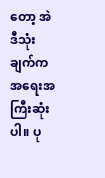တော့ အဲဒီသုံးချက်က အရေးအကြီးဆုံးပါ။ ပု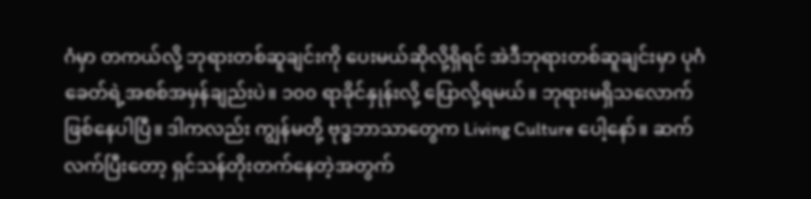ဂံမှာ တကယ်လို့ ဘုရားတစ်ဆူချင်းကို ပေးမယ်ဆိုလို့ရှိရင် အဲဒီဘုရားတစ်ဆူချင်းမှာ ပုဂံခေတ်ရဲ့အစစ်အမှန်ချည်းပဲ။ ၁၀၀ ရာခိုင်နှုန်းလို့ ပြောလို့ရမယ်။ ဘုရားမရှိသလောက် ဖြစ်နေပါပြီ။ ဒါကလည်း ကျွန်မတို့ ဗုဒ္ဓဘာသာတွေက Living Culture ပေါ့နော်။ ဆက်လက်ပြီးတော့ ရှင်သန်တိုးတက်နေတဲ့အတွက်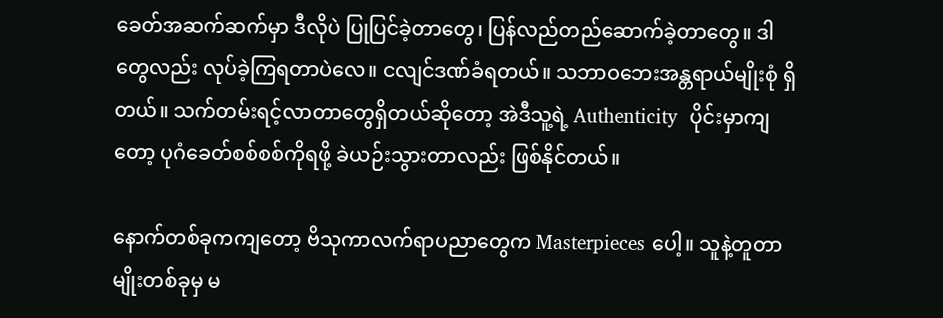ခေတ်အဆက်ဆက်မှာ ဒီလိုပဲ ပြုပြင်ခဲ့တာတွေ၊ ပြန်လည်တည်ဆောက်ခဲ့တာတွေ။ ဒါတွေလည်း လုပ်ခဲ့ကြရတာပဲလေ။ ငလျင်ဒဏ်ခံရတယ်။ သဘာဝဘေးအန္တရာယ်မျိုးစုံ ရှိတယ်။ သက်တမ်းရင့်လာတာတွေရှိတယ်ဆိုတော့ အဲဒီသူ့ရဲ့ Authenticity  ပိုင်းမှာကျတော့ ပုဂံခေတ်စစ်စစ်ကိုရဖို့ ခဲယဉ်းသွားတာလည်း ဖြစ်နိုင်တယ်။

နောက်တစ်ခုကကျတော့ ဗိသုကာလက်ရာပညာတွေက Masterpieces ပေါ့။ သူနဲ့တူတာမျိုးတစ်ခုမှ မ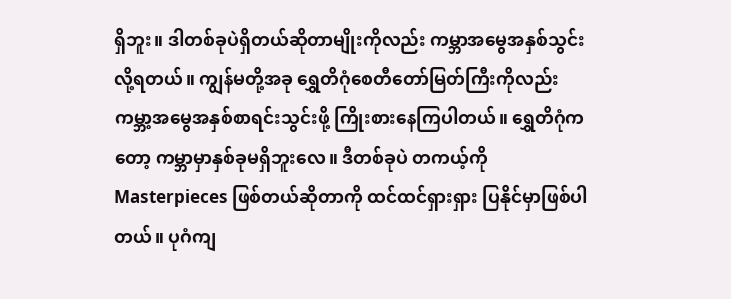ရှိဘူး။ ဒါတစ်ခုပဲရှိတယ်ဆိုတာမျိုးကိုလည်း ကမ္ဘာအမွေအနှစ်သွင်းလို့ရတယ်။ ကျွန်မတို့အခု ရွှေတိဂုံစေတီတော်မြတ်ကြီးကိုလည်း ကမ္ဘာ့အမွေအနှစ်စာရင်းသွင်းဖို့ ကြိုးစားနေကြပါတယ်။ ရွှေတိဂုံကတော့ ကမ္ဘာမှာနှစ်ခုမရှိဘူးလေ။ ဒီတစ်ခုပဲ တကယ့်ကို Masterpieces ဖြစ်တယ်ဆိုတာကို ထင်ထင်ရှားရှား ပြနိုင်မှာဖြစ်ပါတယ်။ ပုဂံကျ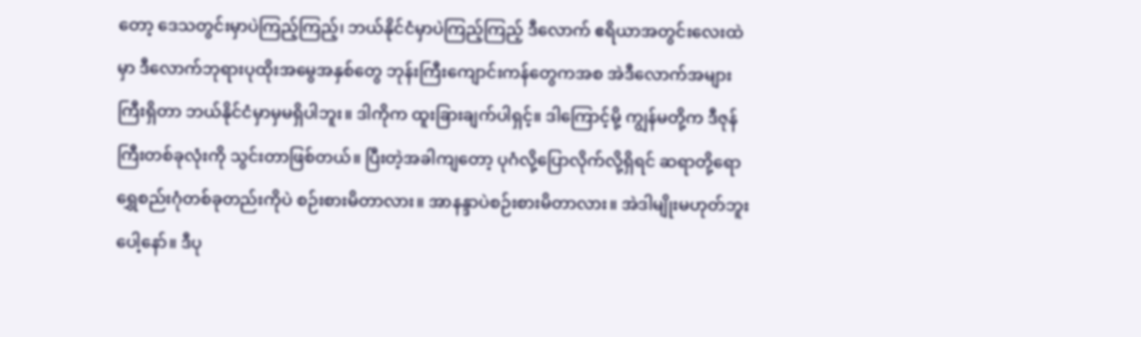တော့ ဒေသတွင်းမှာပဲကြည့်ကြည့်၊ ဘယ်နိုင်ငံမှာပဲကြည့်ကြည့် ဒီလောက် ဧရိယာအတွင်းလေးထဲမှာ ဒီလောက်ဘုရားပုထိုးအမွေအနှစ်တွေ ဘုန်းကြီးကျောင်းကန်တွေကအစ အဲဒီလောက်အများကြီးရှိတာ ဘယ်နိုင်ငံမှာမှမရှိပါဘူး။ ဒါကိုက ထူးခြားချက်ပါရှင့်။ ဒါကြောင့်မို့ ကျွန်မတို့က ဒီဇုန်ကြီးတစ်ခုလုံးကို သွင်းတာဖြစ်တယ်။ ပြီးတဲ့အခါကျတော့ ပုဂံလို့ပြောလိုက်လို့ရှိရင် ဆရာတို့ရော ရွှေစည်းဂုံတစ်ခုတည်းကိုပဲ စဉ်းစားမိတာလား။ အာနန္ဒာပဲစဉ်းစားမိတာလား။ အဲဒါမျိုးမဟုတ်ဘူးပေါ့နော်။ ဒီပု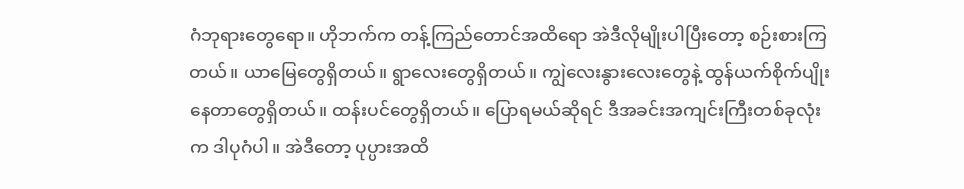ဂံဘုရားတွေရော။ ဟိုဘက်က တန့်ကြည်တောင်အထိရော အဲဒီလိုမျိုးပါပြီးတော့ စဉ်းစားကြတယ်။ ယာမြေတွေရှိတယ်။ ရွာလေးတွေရှိတယ်။ ကျွဲလေးနွားလေးတွေနဲ့ ထွန်ယက်စိုက်ပျိုးနေတာတွေရှိတယ်။ ထန်းပင်တွေရှိတယ်။ ပြောရမယ်ဆိုရင် ဒီအခင်းအကျင်းကြီးတစ်ခုလုံးက ဒါပုဂံပါ။ အဲဒီတော့ ပုပ္ပားအထိ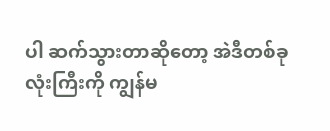ပါ ဆက်သွားတာဆိုတော့ အဲဒီတစ်ခုလုံးကြီးကို ကျွန်မ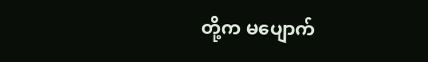တို့က မပျောက်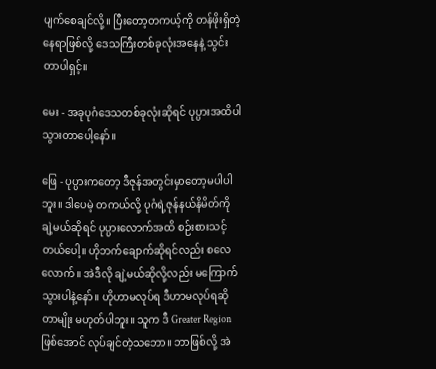ပျက်စေချင်လို့။ ပြီးတော့တကယ့်ကို တန်ဖိုးရှိတဲ့နေရာဖြစ်လို့ ဒေသကြီးတစ်ခုလုံးအနေနဲ့ သွင်းတာပါရှင့်။

မေး - အခုပုဂံဒေသတစ်ခုလုံးဆိုရင် ပုပ္ပားအထိပါ သွားတာပေါ့နော်။

ဖြေ - ပုပ္ပားကတော့ ဒီဇုန်အတွင်းမှာတော့မပါပါဘူး။ ဒါပေမဲ့ တကယ်လို့ ပုဂံရဲ့ဇုန်နယ်နိမိတ်ကို ချဲ့မယ်ဆိုရင် ပုပ္ပားလောက်အထိ စဉ်းစားသင့်တယ်ပေါ့။ ဟိုဘက်ချောက်ဆိုရင်လည်း စလေလောက်။ အဲဒီလို ချဲ့မယ်ဆိုလို့လည်း မကြောက်သွားပါနဲ့နော်။ ဟိုဟာမလုပ်ရ ဒီဟာမလုပ်ရဆိုတာမျိုး မဟုတ်ပါဘူး။ သူက ဒီ Greater Region ဖြစ်အောင် လုပ်ချင်တဲ့သဘော။ ဘာဖြစ်လို့ အဲ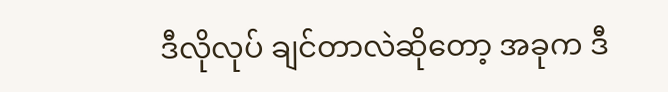ဒီလိုလုပ် ချင်တာလဲဆိုတော့ အခုက ဒီ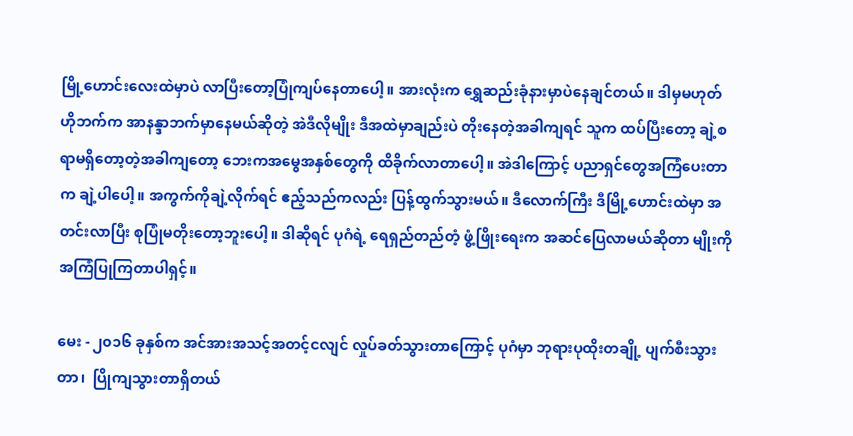မြို့ဟောင်းလေးထဲမှာပဲ လာပြီးတော့ပြုံကျပ်နေတာပေါ့။ အားလုံးက ရွှေဆည်းခုံနားမှာပဲနေချင်တယ်။ ဒါမှမဟုတ် ဟိုဘက်က အာနန္ဒာဘက်မှာနေမယ်ဆိုတဲ့ အဲဒီလိုမျိုး ဒီအထဲမှာချည်းပဲ တိုးနေတဲ့အခါကျရင် သူက ထပ်ပြီးတော့ ချဲ့စရာမရှိတော့တဲ့အခါကျတော့ ဘေးကအမွေအနှစ်တွေကို ထိခိုက်လာတာပေါ့။ အဲဒါကြောင့် ပညာရှင်တွေအကြံပေးတာက ချဲ့ပါပေါ့။ အကွက်ကိုချဲ့လိုက်ရင် ဧည့်သည်ကလည်း ပြန့်ထွက်သွားမယ်။ ဒီလောက်ကြီး ဒီမြို့ဟောင်းထဲမှာ အတင်းလာပြီး စုပြုံမတိုးတော့ဘူးပေါ့။ ဒါဆိုရင် ပုဂံရဲ့ ရေရှည်တည်တံ့ ဖွံ့ဖြိုးရေးက အဆင်ပြေလာမယ်ဆိုတာ မျိုးကို အကြံပြုကြတာပါရှင့်။

မေး - ၂၀၁၆ ခုနှစ်က အင်အားအသင့်အတင့်ငလျင် လှုပ်ခတ်သွားတာကြောင့် ပုဂံမှာ ဘုရားပုထိုးတချို့ ပျက်စီးသွားတာ၊  ပြိုကျသွားတာရှိတယ်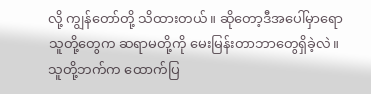လို့ ကျွန်တော်တို့ သိထားတယ်။ ဆိုတော့ဒီအပေါ်မှာရော သူတို့တွေက ဆရာမတို့ကို မေးမြန်းတာဘာတွေရှိခဲ့လဲ။ သူတို့ဘက်က ထောက်ပြ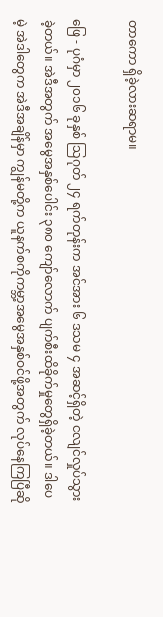တာကော ရှိခဲ့လားဆရာမ။

ဖြေ - ပုဂံမှာ ၂၀၁၆ ခုနှစ် သြဂုတ် ၂၄ ရက်တုန်းက အင်အား ၆ ဒသမ ၄ အဆင့်ရှိတဲ့ ငလျင်လှုပ်သွားခဲ့တယ်။ အဲဒီအတွက် အမွေအနှစ်ပေါင်း ၃၈၀ ကျော်လောက် ပျက်စီးထိခိုက်မှုတွေရှိခဲ့တယ်။ ဒါပေမဲ့ အဲဒါတွေက အဲဒီအချိန်မှာ ကျွန်မတို့က ယူနက်စကိုကမ္ဘာ့အမွေအနှစ်ဝင်ဖို့အတွက် လုပ်နေကြပြီဆို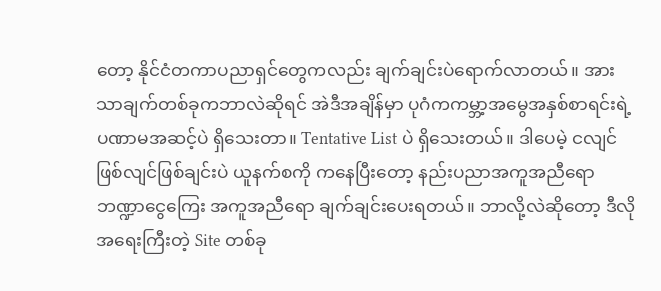တော့ နိုင်ငံတကာပညာရှင်တွေကလည်း ချက်ချင်းပဲရောက်လာတယ်။ အားသာချက်တစ်ခုကဘာလဲဆိုရင် အဲဒီအချိန်မှာ ပုဂံကကမ္ဘာ့အမွေအနှစ်စာရင်းရဲ့ ပဏာမအဆင့်ပဲ ရှိသေးတာ။ Tentative List ပဲ ရှိသေးတယ်။ ဒါပေမဲ့ ငလျင်ဖြစ်လျင်ဖြစ်ချင်းပဲ ယူနက်စကို ကနေပြီးတော့ နည်းပညာအကူအညီရော ဘဏ္ဍာငွေကြေး အကူအညီရော ချက်ချင်းပေးရတယ်။ ဘာလို့လဲဆိုတော့ ဒီလိုအရေးကြီးတဲ့ Site တစ်ခု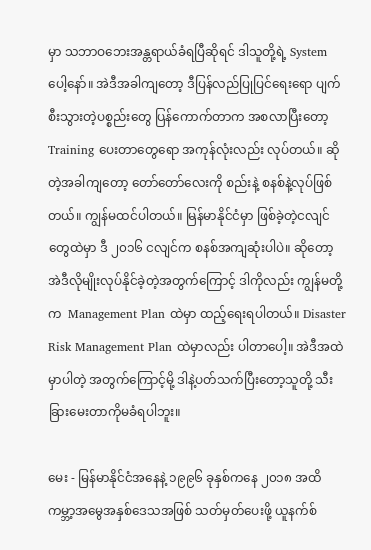မှာ သဘာဝဘေးအန္တရာယ်ခံရပြီဆိုရင် ဒါသူတို့ရဲ့ System ပေါ့နော်။ အဲဒီအခါကျတော့ ဒီပြန်လည်ပြုပြင်ရေးရော ပျက်စီးသွားတဲ့ပစ္စည်းတွေ ပြန်ကောက်တာက အစလာပြီးတော့ Training ပေးတာတွေရော အကုန်လုံးလည်း လုပ်တယ်။ ဆိုတဲ့အခါကျတော့ တော်တော်လေးကို စည်းနဲ့ စနစ်နဲ့လုပ်ဖြစ်တယ်။ ကျွန်မထင်ပါတယ်။ မြန်မာနိုင်ငံမှာ ဖြစ်ခဲ့တဲ့ငလျင်တွေထဲမှာ ဒီ ၂၀၁၆ ငလျင်က စနစ်အကျဆုံးပါပဲ။ ဆိုတော့ အဲဒီလိုမျိုးလုပ်နိုင်ခဲ့တဲ့အတွက်ကြောင့် ဒါကိုလည်း ကျွန်မတို့က  Management Plan ထဲမှာ ထည့်ရေးရပါတယ်။ Disaster Risk Management Plan ထဲမှာလည်း ပါတာပေါ့။ အဲဒီအထဲမှာပါတဲ့ အတွက်ကြောင့်မို့ ဒါနဲ့ပတ်သက်ပြီးတော့သူတို့ သီးခြားမေးတာကိုမခံရပါဘူး။

မေး - မြန်မာနိုင်ငံအနေနဲ့ ၁၉၉၆ ခုနှစ်ကနေ ၂၀၁၈ အထိ ကမ္ဘာ့အမွေအနှစ်ဒေသအဖြစ် သတ်မှတ်ပေးဖို့ ယူနက်စ်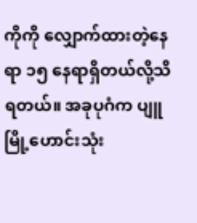ကိုကို လျှောက်ထားတဲ့နေရာ ၁၅ နေရာရှိတယ်လို့သိရတယ်။ အခုပုဂံက ပျူမြို့ဟောင်းသုံး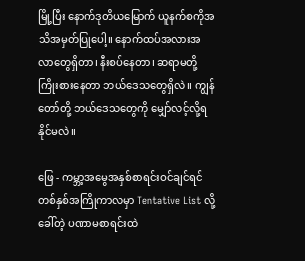မြို့ပြီး နောက်ဒုတိယမြောက် ယူနက်စကိုအသိအမှတ်ပြုပေါ့။ နောက်ထပ်အလားအလာတွေရှိတာ၊ နီးစပ်နေတာ၊ ဆရာမတို့ ကြိုးစားနေတာ ဘယ်ဒေသတွေရှိလဲ။ ကျွန်တော်တို့ ဘယ်ဒေသတွေကို မျှော်လင့်လို့ရနိုင်မလဲ။

ဖြေ - ကမ္ဘာ့အမွေအနှစ်စာရင်းဝင်ချင်ရင် တစ်နှစ်အကြိုကာလမှာ Tentative List လို့ ခေါ်တဲ့ ပဏာမစာရင်းထဲ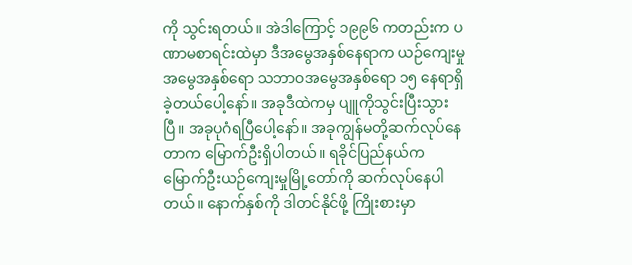ကို သွင်းရတယ်။ အဲဒါကြောင့် ၁၉၉၆ ကတည်းက ပဏာမစာရင်းထဲမှာ ဒီအမွေအနှစ်နေရာက ယဉ်ကျေးမှုအမွေအနှစ်ရော သဘာဝအမွေအနှစ်ရော ၁၅ နေရာရှိခဲ့တယ်ပေါ့နော်။ အခုဒီထဲကမှ ပျူကိုသွင်းပြီးသွားပြီ။ အခုပုဂံရပြီပေါ့နော်။ အခုကျွန်မတို့ဆက်လုပ်နေတာက မြောက်ဦးရှိပါတယ်။ ရခိုင်ပြည်နယ်က မြောက်ဦးယဉ်ကျေးမှုမြို့တော်ကို ဆက်လုပ်နေပါတယ်။ နောက်နှစ်ကို ဒါတင်နိုင်ဖို့ ကြိုးစားမှာ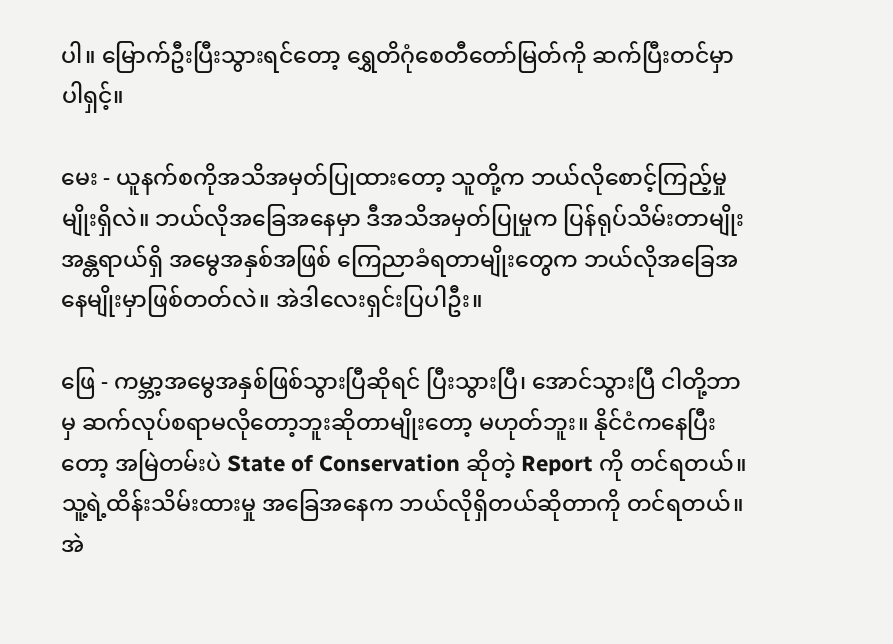ပါ။ မြောက်ဦးပြီးသွားရင်တော့ ရွှေတိဂုံစေတီတော်မြတ်ကို ဆက်ပြီးတင်မှာပါရှင့်။

မေး - ယူနက်စကိုအသိအမှတ်ပြုထားတော့ သူတို့က ဘယ်လိုစောင့်ကြည့်မှုမျိုးရှိလဲ။ ဘယ်လိုအခြေအနေမှာ ဒီအသိအမှတ်ပြုမှုက ပြန်ရုပ်သိမ်းတာမျိုး အန္တရာယ်ရှိ အမွေအနှစ်အဖြစ် ကြေညာခံရတာမျိုးတွေက ဘယ်လိုအခြေအနေမျိုးမှာဖြစ်တတ်လဲ။ အဲဒါလေးရှင်းပြပါဦး။

ဖြေ - ကမ္ဘာ့အမွေအနှစ်ဖြစ်သွားပြီဆိုရင် ပြီးသွားပြီ၊ အောင်သွားပြီ ငါတို့ဘာမှ ဆက်လုပ်စရာမလိုတော့ဘူးဆိုတာမျိုးတော့ မဟုတ်ဘူး။ နိုင်ငံကနေပြီးတော့ အမြဲတမ်းပဲ State of Conservation ဆိုတဲ့ Report ကို တင်ရတယ်။ သူ့ရဲ့ထိန်းသိမ်းထားမှု အခြေအနေက ဘယ်လိုရှိတယ်ဆိုတာကို တင်ရတယ်။ အဲ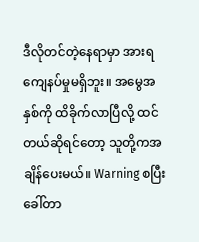ဒီလိုတင်တဲ့နေရာမှာ အားရကျေနပ်မှုမရှိဘူး။ အမွေအနှစ်ကို ထိခိုက်လာပြီလို့ ထင်တယ်ဆိုရင်တော့ သူတို့ကအချိန်ပေးမယ်။ Warning စပြီးခေါ်တာ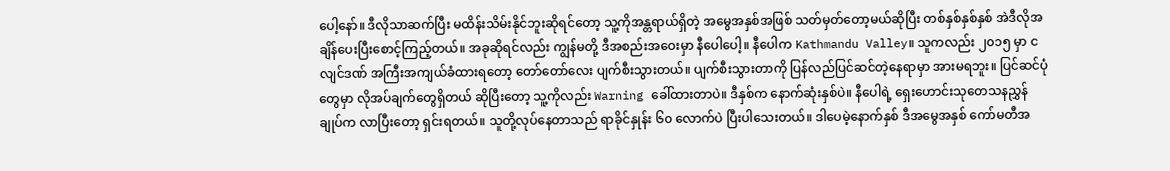ပေါ့နော်။ ဒီလိုသာဆက်ပြီး မထိန်းသိမ်းနိုင်ဘူးဆိုရင်တော့ သူ့ကိုအန္တရာယ်ရှိတဲ့ အမွေအနှစ်အဖြစ် သတ်မှတ်တော့မယ်ဆိုပြီး တစ်နှစ်နှစ်နှစ် အဲဒီလိုအချိန်ပေးပြီးစောင့်ကြည့်တယ်။ အခုဆိုရင်လည်း ကျွန်မတို့ ဒီအစည်းအဝေးမှာ နီပေါပေါ့။ နီပေါက Kathmandu Valley။ သူကလည်း ၂၀၁၅ မှာ ငလျင်ဒဏ် အကြီးအကျယ်ခံထားရတော့ တော်တော်လေး ပျက်စီးသွားတယ်။ ပျက်စီးသွားတာကို ပြန်လည်ပြင်ဆင်တဲ့နေရာမှာ အားမရဘူး။ ပြင်ဆင်ပုံတွေမှာ လိုအပ်ချက်တွေရှိတယ် ဆိုပြီးတော့ သူ့ကိုလည်း Warning ခေါ်ထားတာပဲ။ ဒီနှစ်က နောက်ဆုံးနှစ်ပဲ။ နီပေါရဲ့ ရှေးဟောင်းသုတေသနညွှန်ချုပ်က လာပြီးတော့ ရှင်းရတယ်။ သူတို့လုပ်နေတာသည် ရာခိုင်နှုန်း ၆၀ လောက်ပဲ ပြီးပါသေးတယ်။ ဒါပေမဲ့နောက်နှစ် ဒီအမွေအနှစ် ကော်မတီအ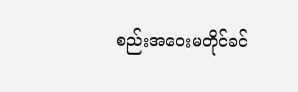စည်းအဝေးမတိုင်ခင်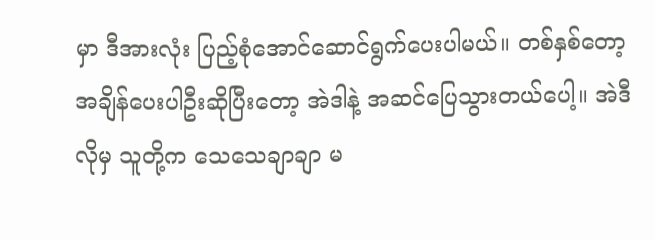မှာ ဒီအားလုံး ပြည့်စုံအောင်ဆောင်ရွက်ပေးပါမယ်။ တစ်နှစ်တော့ အချိန်ပေးပါဦးဆိုပြီးတော့ အဲဒါနဲ့ အဆင်ပြေသွားတယ်ပေါ့။ အဲဒီလိုမှ သူတို့က သေသေချာချာ မ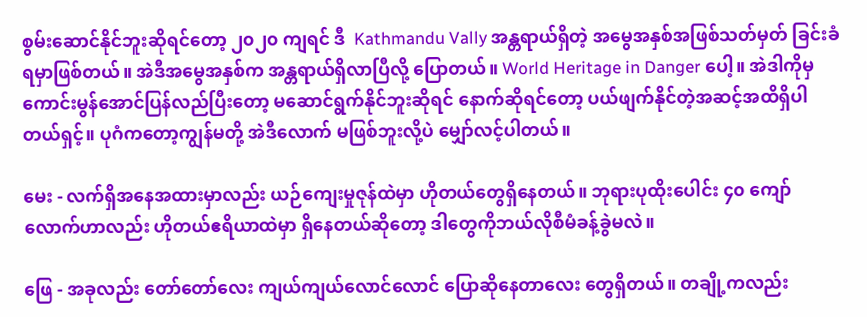စွမ်းဆောင်နိုင်ဘူးဆိုရင်တော့ ၂၀၂၀ ကျရင် ဒီ  Kathmandu Vally အန္တရာယ်ရှိတဲ့ အမွေအနှစ်အဖြစ်သတ်မှတ် ခြင်းခံရမှာဖြစ်တယ်။ အဲဒီအမွေအနှစ်က အန္တရာယ်ရှိလာပြီလို့ ပြောတယ်။ World Heritage in Danger ပေါ့။ အဲဒါကိုမှ ကောင်းမွန်အောင်ပြန်လည်ပြီးတော့ မဆောင်ရွက်နိုင်ဘူးဆိုရင် နောက်ဆိုရင်တော့ ပယ်ဖျက်နိုင်တဲ့အဆင့်အထိရှိပါတယ်ရှင့်။ ပုဂံကတော့ကျွန်မတို့ အဲဒီလောက် မဖြစ်ဘူးလို့ပဲ မျှော်လင့်ပါတယ်။

မေး - လက်ရှိအနေအထားမှာလည်း ယဉ်ကျေးမှုဇုန်ထဲမှာ ဟိုတယ်တွေရှိနေတယ်။ ဘုရားပုထိုးပေါင်း ၄၀ ကျော်လောက်ဟာလည်း ဟိုတယ်ဧရိယာထဲမှာ ရှိနေတယ်ဆိုတော့ ဒါတွေကိုဘယ်လိုစီမံခန့်ခွဲမလဲ။

ဖြေ - အခုလည်း တော်တော်လေး ကျယ်ကျယ်လောင်လောင် ပြောဆိုနေတာလေး တွေရှိတယ်။ တချို့ကလည်း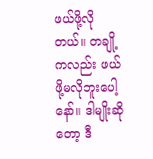ဖယ်ဖို့လိုတယ်။ တချို့ကလည်း ဖယ်ဖို့မလိုဘူးပေါ့နော်။ ဒါမျိုးဆိုတော့ ဒီ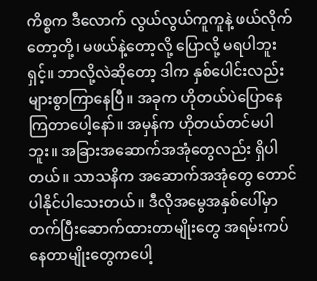ကိစ္စက ဒီလောက် လွယ်လွယ်ကူကူနဲ့ ဖယ်လိုက်တော့တို့၊ မဖယ်နဲ့တော့လို့ ပြောလို့ မရပါဘူးရှင့်။ ဘာလို့လဲဆိုတော့ ဒါက နှစ်ပေါင်းလည်း များစွာကြာနေပြီ။ အခုက ဟိုတယ်ပဲပြောနေကြတာပေါ့နော်။ အမှန်က ဟိုတယ်တင်မပါဘူး။ အခြားအဆောက်အအုံတွေလည်း ရှိပါတယ်။ သာသနိက အဆောက်အအုံတွေ တောင်ပါနိုင်ပါသေးတယ်။ ဒီလိုအမွေအနှစ်ပေါ်မှာ တက်ပြီးဆောက်ထားတာမျိုးတွေ အရမ်းကပ်နေတာမျိုးတွေကပေါ့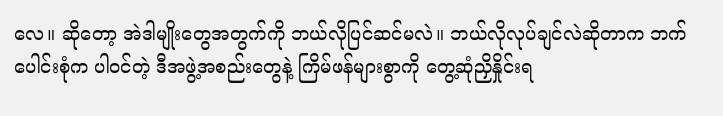လေ။ ဆိုတော့ အဲဒါမျိုးတွေအတွက်ကို ဘယ်လိုပြင်ဆင်မလဲ။ ဘယ်လိုလုပ်ချင်လဲဆိုတာက ဘက်ပေါင်းစုံက ပါဝင်တဲ့ ဒီအဖွဲ့အစည်းတွေနဲ့ ကြိမ်ဖန်များစွာကို တွေ့ဆုံညှိနှိုင်းရ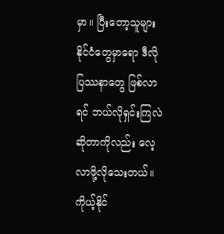မှာ။ ပြီးတော့သူများနိုင်ငံတွေမှာရော ဒီလိုပြဿနာတွေ ဖြစ်လာရင် ဘယ်လိုရှင်းကြလဲဆိုတာကိုလည်း လေ့လာဖို့လိုသေးတယ်။ ကိုယ့်နိုင်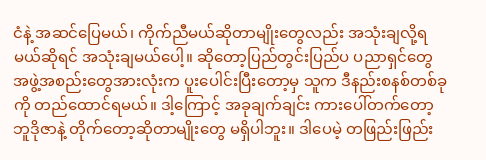ငံနဲ့ အဆင်ပြေမယ်၊ ကိုက်ညီမယ်ဆိုတာမျိုးတွေလည်း အသုံးချလို့ရမယ်ဆိုရင် အသုံးချမယ်ပေါ့။ ဆိုတော့ပြည်တွင်းပြည်ပ ပညာရှင်တွေ အဖွဲ့အစည်းတွေအားလုံးက ပူးပေါင်းပြီးတော့မှ သူက ဒီနည်းစနစ်တစ်ခုကို တည်ထောင်ရမယ်။ ဒါ့ကြောင့် အခုချက်ချင်း ကားပေါ်တက်တော့ ဘူဒိုဇာနဲ့ တိုက်တော့ဆိုတာမျိုးတွေ မရှိပါဘူး။ ဒါပေမဲ့ တဖြည်းဖြည်း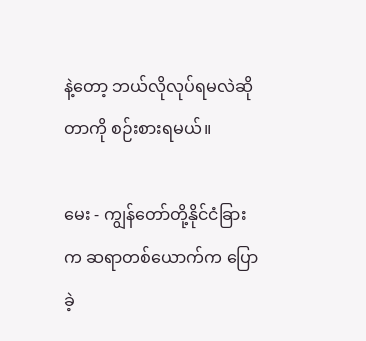နဲ့တော့ ဘယ်လိုလုပ်ရမလဲဆိုတာကို စဉ်းစားရမယ်။

မေး - ကျွန်တော်တို့နိုင်ငံခြားက ဆရာတစ်ယောက်က ပြောခဲ့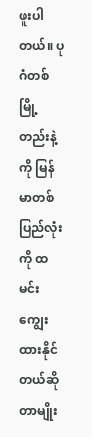ဖူးပါတယ်။ ပုဂံတစ်မြို့တည်းနဲ့ကို မြန်မာတစ်ပြည်လုံးကို ထမင်းကျွေးထားနိုင်တယ်ဆိုတာမျိုး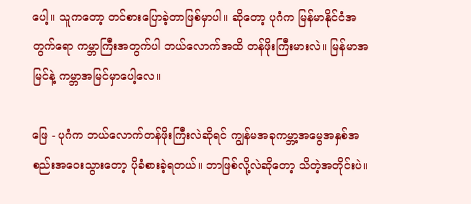ပေါ့။ သူကတော့ တင်စားပြောခဲ့တာဖြစ်မှာပါ။ ဆိုတော့ ပုဂံက မြန်မာနိုင်ငံအတွက်ရော ကမ္ဘာကြီးအတွက်ပါ ဘယ်လောက်အထိ တန်ဖိုးကြီးမားလဲ။ မြန်မာအမြင်နဲ့ ကမ္ဘာအမြင်မှာပေါ့လေ။

ဖြေ - ပုဂံက ဘယ်လောက်တန်ဖိုးကြီးလဲဆိုရင် ကျွန်မအခုကမ္ဘာ့အမွေအနှစ်အစည်းအဝေးသွားတော့ ပိုခံစားခဲ့ရတယ်။ ဘာဖြစ်လို့လဲဆိုတော့ သိတဲ့အတိုင်းပဲ။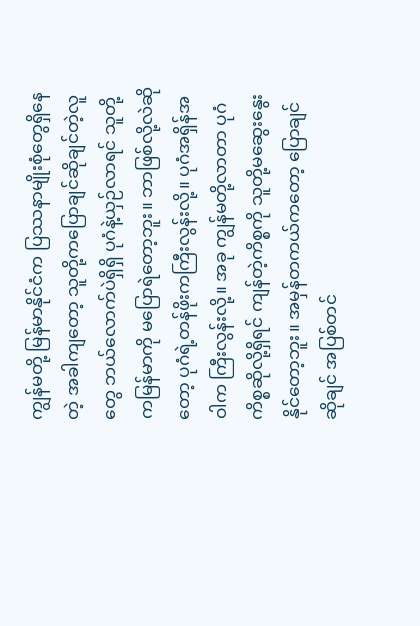ကျွန်မတို့ မြန်မာနိုင်ငံက ပြဿနာမျိုးစုံတွေရှိနေတဲ့ အခါကျတော့ သူတို့ကပြောချင်ဆိုချင်တဲ့လူတွေ ဘယ်လောက်ပဲရှိရှိ ပုဂံနဲ့ယှဉ်လာရင် သူတို့ကမြန်မာကို မပြောရဲတော့ဘူး။ ဘာဖြစ်လို့လဲဆိုတော့ ပုဂံရဲ့တန်ဖိုးကကြီးလွန်းလို့။ ပုဂံအရှိန်အဝါက ကြီးလွန်းလို့။ အခု ကျွန်မတို့လာတာ ပုဂံကိစ္စဆိုလို့ရှိရင် ကျန်တဲ့ကိစ္စကို သူတို့မဆွေးနွေးနိုင်တော့ဘူး။ အမှန်တကယ်ကတော့ ပြောချင်ဆိုချင် အပြစ်တင်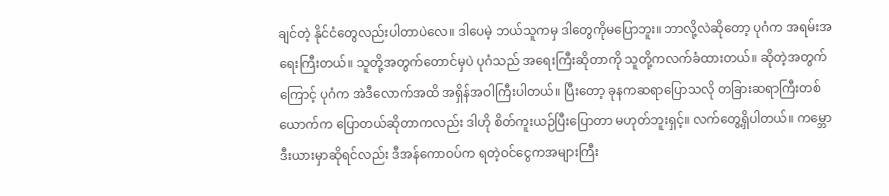ချင်တဲ့ နိုင်ငံတွေလည်းပါတာပဲလေ။ ဒါပေမဲ့ ဘယ်သူကမှ ဒါတွေကိုမပြောဘူး။ ဘာလို့လဲဆိုတော့ ပုဂံက အရမ်းအရေးကြီးတယ်။ သူတို့အတွက်တောင်မှပဲ ပုဂံသည် အရေးကြီးဆိုတာကို သူတို့ကလက်ခံထားတယ်။ ဆိုတဲ့အတွက်ကြောင့် ပုဂံက အဲဒီလောက်အထိ အရှိန်အဝါကြီးပါတယ်။ ပြီးတော့ ခုနကဆရာပြောသလို တခြားဆရာကြီးတစ်ယောက်က ပြောတယ်ဆိုတာကလည်း ဒါဟို စိတ်ကူးယဉ်ပြီးပြောတာ မဟုတ်ဘူးရှင့်။ လက်တွေ့ရှိပါတယ်။ ကမ္ဘောဒီးယားမှာဆိုရင်လည်း ဒီအန်ကောဝပ်က ရတဲ့ဝင်ငွေကအများကြီး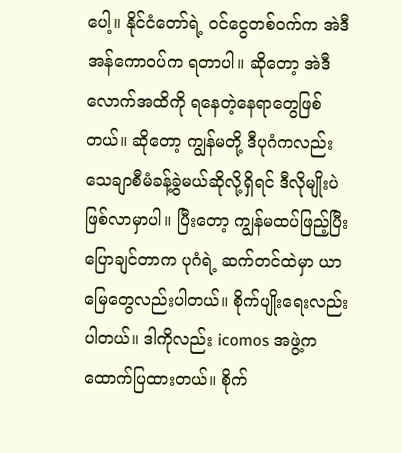ပေါ့။ နိုင်ငံတော်ရဲ့ ဝင်ငွေတစ်ဝက်က အဲဒီအန်ကောဝပ်က ရတာပါ။ ဆိုတော့ အဲဒီလောက်အထိကို ရနေတဲ့နေရာတွေဖြစ်တယ်။ ဆိုတော့ ကျွန်မတို့ ဒီပုဂံကလည်း သေချာစီမံခန့်ခွဲမယ်ဆိုလို့ရှိရင် ဒီလိုမျိုးပဲ ဖြစ်လာမှာပါ။ ပြီးတော့ ကျွန်မထပ်ဖြည့်ပြီးပြောချင်တာက ပုဂံရဲ့ ဆက်တင်ထဲမှာ ယာမြေတွေလည်းပါတယ်။ စိုက်ပျိုးရေးလည်းပါတယ်။ ဒါကိုလည်း icomos အဖွဲ့က ထောက်ပြထားတယ်။ စိုက်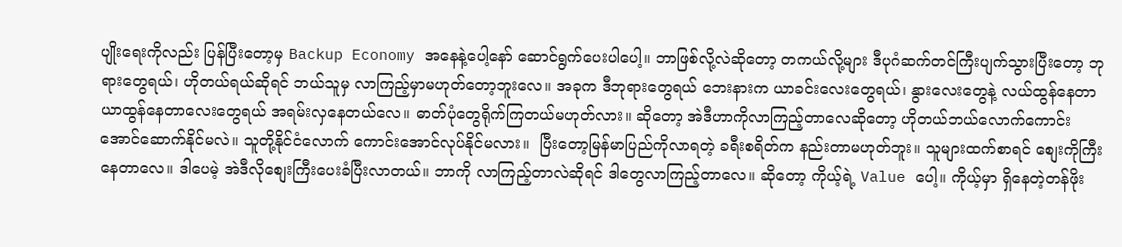ပျိုးရေးကိုလည်း ပြန်ပြီးတော့မှ Backup Economy အနေနဲ့ပေါ့နော် ဆောင်ရွက်ပေးပါပေါ့။ ဘာဖြစ်လို့လဲဆိုတော့ တကယ်လို့များ ဒီပုဂံဆက်တင်ကြီးပျက်သွားပြီးတော့ ဘုရားတွေရယ်၊ ဟိုတယ်ရယ်ဆိုရင် ဘယ်သူမှ လာကြည့်မှာမဟုတ်တော့ဘူးလေ။ အခုက ဒီဘုရားတွေရယ် ဘေးနားက ယာခင်းလေးတွေရယ်၊ နွားလေးတွေနဲ့ လယ်ထွန်နေတာ ယာထွန်နေတာလေးတွေရယ် အရမ်းလှနေတယ်လေ။ ဓာတ်ပုံတွေရိုက်ကြတယ်မဟုတ်လား။ ဆိုတော့ အဲဒီဟာကိုလာကြည့်တာလေဆိုတော့ ဟိုတယ်ဘယ်လောက်ကောင်းအောင်ဆောက်နိုင်မလဲ။ သူတို့နိုင်ငံလောက် ကောင်းအောင်လုပ်နိုင်မလား။  ပြီးတော့မြန်မာပြည်ကိုလာရတဲ့ ခရီးစရိတ်က နည်းတာမဟုတ်ဘူး။ သူများထက်စာရင် စျေးကိုကြီးနေတာလေ။ ဒါပေမဲ့ အဲဒီလိုစျေးကြီးပေးခံပြီးလာတယ်။ ဘာကို လာကြည့်တာလဲဆိုရင် ဒါတွေလာကြည့်တာလေ။ ဆိုတော့ ကိုယ့်ရဲ့ Value ပေါ့။ ကိုယ့်မှာ ရှိနေတဲ့တန်ဖိုး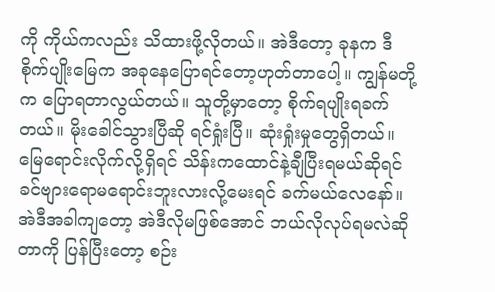ကို ကိုယ်ကလည်း သိထားဖို့လိုတယ်။ အဲဒီတော့ ခုနက ဒီစိုက်ပျိုးမြေက အခုနေပြောရင်တော့ဟုတ်တာပေါ့။ ကျွန်မတို့က ပြောရတာလွယ်တယ်။ သူတို့မှာတော့ စိုက်ရပျိုးရခက်တယ်။ မိုးခေါင်သွားပြီဆို ရင်ရှုံးပြီ။ ဆုံးရှုံးမှုတွေရှိတယ်။ မြေရောင်းလိုက်လို့ရှိရင် သိန်းကထောင်နဲ့ချီပြီးရမယ်ဆိုရင် ခင်ဗျားရောမရောင်းဘူးလားလို့မေးရင် ခက်မယ်လေနော်။ အဲဒီအခါကျတော့ အဲဒီလိုမဖြစ်အောင် ဘယ်လိုလုပ်ရမလဲဆိုတာကို ပြန်ပြီးတော့ စဉ်း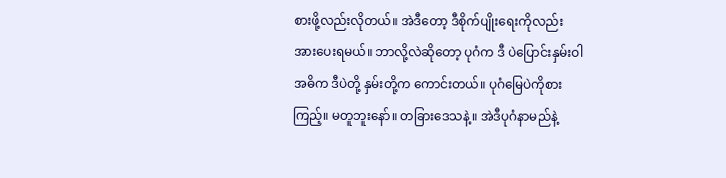စားဖို့လည်းလိုတယ်။ အဲဒီတော့ ဒီစိုက်ပျိုးရေးကိုလည်း အားပေးရမယ်။ ဘာလို့လဲဆိုတော့ ပုဂံက ဒီ ပဲပြောင်းနှမ်းဝါ အဓိက ဒီပဲတို့ နှမ်းတို့က ကောင်းတယ်။ ပုဂံမြေပဲကိုစားကြည့်။ မတူဘူးနော်။ တခြားဒေသနဲ့။ အဲဒီပုဂံနာမည်နဲ့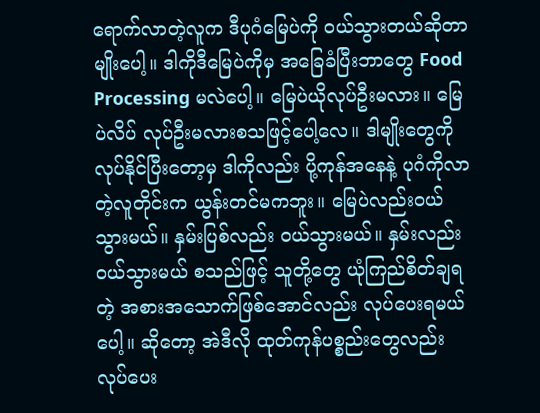ရောက်လာတဲ့လူက ဒီပုဂံမြေပဲကို ဝယ်သွားတယ်ဆိုတာမျိုးပေါ့။ ဒါကိုဒီမြေပဲကိုမှ အခြေခံပြီးဘာတွေ Food Processing မလဲပေါ့။ မြေပဲယိုလုပ်ဦးမလား။ မြေပဲလိပ် လုပ်ဦးမလားစသဖြင့်ပေါ့လေ။ ဒါမျိုးတွေကို လုပ်နိုင်ပြီးတော့မှ ဒါကိုလည်း ပို့ကုန်အနေနဲ့ ပုဂံကိုလာတဲ့လူတိုင်းက ယွန်းတင်မကဘူး။ မြေပဲလည်းဝယ်သွားမယ်။ နှမ်းပြစ်လည်း ဝယ်သွားမယ်။ နှမ်းလည်းဝယ်သွားမယ် စသည်ဖြင့် သူတို့တွေ ယုံကြည်စိတ်ချရတဲ့ အစားအသောက်ဖြစ်အောင်လည်း လုပ်ပေးရမယ်ပေါ့။ ဆိုတော့ အဲဒီလို ထုတ်ကုန်ပစ္စည်းတွေလည်း လုပ်ပေး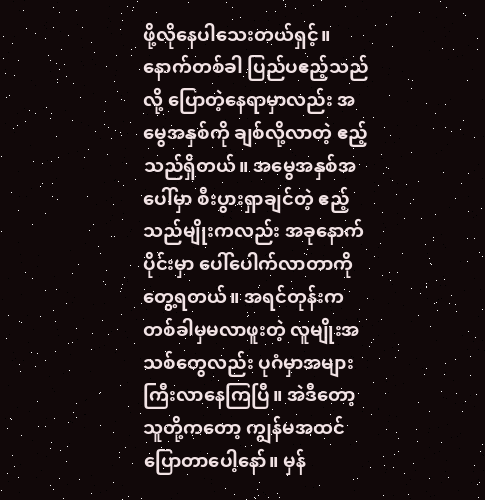ဖို့လိုနေပါသေးတယ်ရှင့်။ နောက်တစ်ခါ ပြည်ပဧည့်သည်လို့ ပြောတဲ့နေရာမှာလည်း အမွေအနှစ်ကို ချစ်လို့လာတဲ့ ဧည့်သည်ရှိတယ်။ အမွေအနှစ်အပေါ်မှာ စီးပွားရှာချင်တဲ့ ဧည့်သည်မျိုးကလည်း အခုနောက်ပိုင်းမှာ ပေါ်ပေါက်လာတာကိုတွေ့ရတယ်။ အရင်တုန်းက တစ်ခါမှမလာဖူးတဲ့ လူမျိုးအသစ်တွေလည်း ပုဂံမှာအများကြီးလာနေကြပြီ။ အဲဒီတော့သူတို့ကတော့ ကျွန်မအထင်ပြောတာပေါ့နော်။ မှန်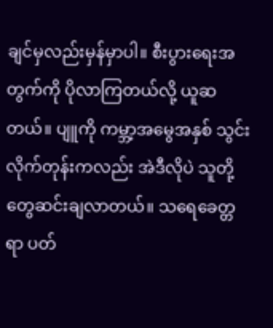ချင်မှလည်းမှန်မှာပါ။ စီးပွားရေးအတွက်ကို ပိုလာကြတယ်လို့ ယူဆတယ်။ ပျူကို ကမ္ဘာ့အမွေအနှစ် သွင်းလိုက်တုန်းကလည်း အဲဒီလိုပဲ သူတို့တွေဆင်းချလာတယ်။ သရေခေတ္တရာ ပတ်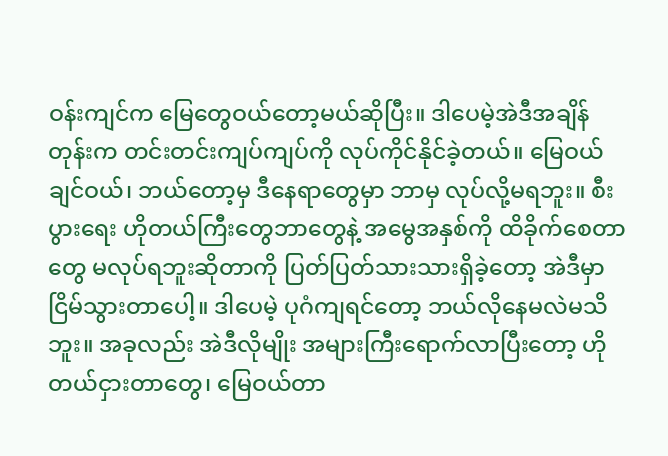ဝန်းကျင်က မြေတွေဝယ်တော့မယ်ဆိုပြီး။ ဒါပေမဲ့အဲဒီအချိန်တုန်းက တင်းတင်းကျပ်ကျပ်ကို လုပ်ကိုင်နိုင်ခဲ့တယ်။ မြေဝယ်ချင်ဝယ်၊ ဘယ်တော့မှ ဒီနေရာတွေမှာ ဘာမှ လုပ်လို့မရဘူး။ စီးပွားရေး ဟိုတယ်ကြီးတွေဘာတွေနဲ့ အမွေအနှစ်ကို ထိခိုက်စေတာတွေ မလုပ်ရဘူးဆိုတာကို ပြတ်ပြတ်သားသားရှိခဲ့တော့ အဲဒီမှာ ငြိမ်သွားတာပေါ့။ ဒါပေမဲ့ ပုဂံကျရင်တော့ ဘယ်လိုနေမလဲမသိဘူး။ အခုလည်း အဲဒီလိုမျိုး အများကြီးရောက်လာပြီးတော့ ဟိုတယ်ငှားတာတွေ၊ မြေဝယ်တာ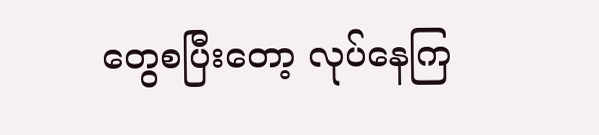တွေစပြီးတော့ လုပ်နေကြ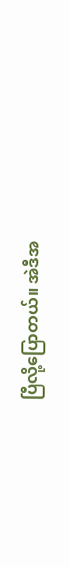ပြီလို့ပြောတယ်။ အဲဒီအ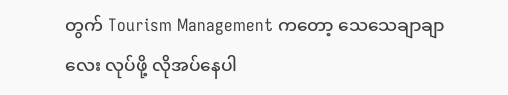တွက် Tourism Management ကတော့ သေသေချာချာလေး လုပ်ဖို့ လိုအပ်နေပါ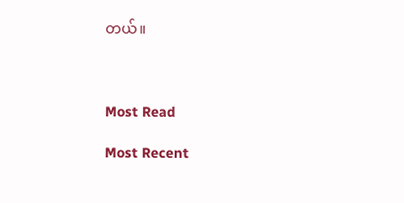တယ်။



Most Read

Most Recent